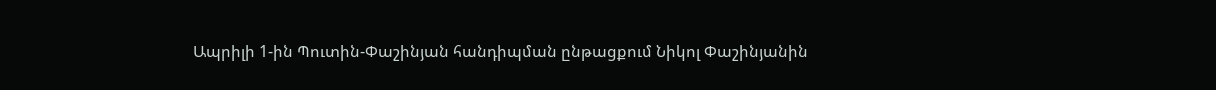Ապրիլի 1-ին Պուտին-Փաշինյան հանդիպման ընթացքում Նիկոլ Փաշինյանին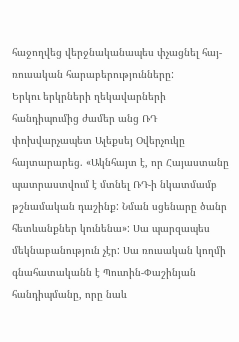հաջողվեց վերջնականապես փչացնել հայ-ռուսական հարաբերությունները:
Երկու երկրների ղեկավարների հանդիպումից ժամեր անց ՌԴ փոխվարչապետ Ալեքսեյ Օվերչուկը հայտարարեց. «Ակնհայտ է, որ Հայաստանը պատրաստվում է մտնել ՌԴ-ի նկատմամբ թշնամական դաշինք: Նման սցենարը ծանր հետևանքներ կունենա»: Սա պարզապես մեկնաբանություն չէր: Սա ռուսական կողմի գնահատականն է Պուտին-Փաշինյան հանդիպմանը, որը նաև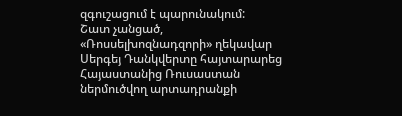զգուշացում է պարունակում:
Շատ չանցած, «Ռոսսելխոզնադզորի» ղեկավար Սերգեյ Դանկվերտը հայտարարեց Հայաստանից Ռուսաստան ներմուծվող արտադրանքի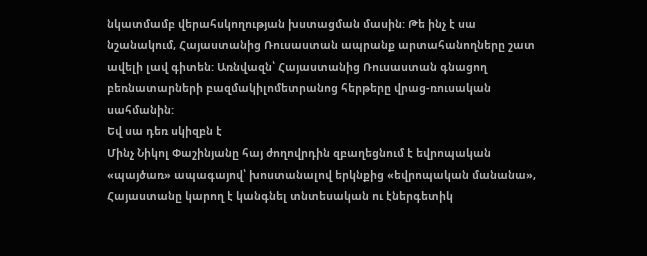նկատմամբ վերահսկողության խստացման մասին: Թե ինչ է սա նշանակում, Հայաստանից Ռուսաստան ապրանք արտահանողները շատ ավելի լավ գիտեն: Առնվազն՝ Հայաստանից Ռուսաստան գնացող բեռնատարների բազմակիլոմետրանոց հերթերը վրաց-ռուսական սահմանին:
Եվ սա դեռ սկիզբն է
Մինչ Նիկոլ Փաշինյանը հայ ժողովրդին զբաղեցնում է եվրոպական «պայծառ» ապագայով՝ խոստանալով երկնքից «եվրոպական մանանա», Հայաստանը կարող է կանգնել տնտեսական ու էներգետիկ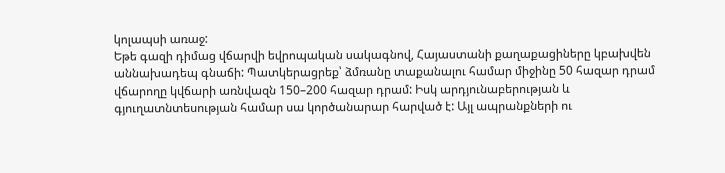կոլապսի առաջ:
Եթե գազի դիմաց վճարվի եվրոպական սակագնով, Հայաստանի քաղաքացիները կբախվեն աննախադեպ գնաճի: Պատկերացրեք՝ ձմռանը տաքանալու համար միջինը 50 հազար դրամ վճարողը կվճարի առնվազն 150–200 հազար դրամ: Իսկ արդյունաբերության և գյուղատնտեսության համար սա կործանարար հարված է: Այլ ապրանքների ու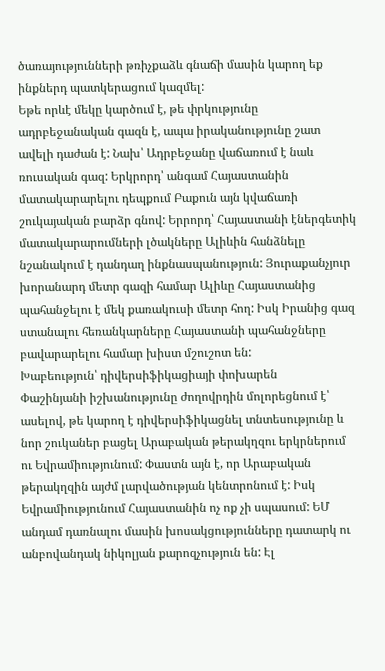ծառայությունների թռիչքաձև գնաճի մասին կարող եք ինքներդ պատկերացում կազմել:
Եթե որևէ մեկը կարծում է, թե փրկությունը ադրբեջանական գազն է, ապա իրականությունը շատ ավելի դաժան է: Նախ՝ Ադրբեջանը վաճառում է նաև ռուսական գազ: Երկրորդ՝ անգամ Հայաստանին մատակարարելու դեպքում Բաքուն այն կվաճառի շուկայական բարձր գնով: Երրորդ՝ Հայաստանի էներգետիկ մատակարարումների լծակները Ալիևին հանձնելը նշանակում է դանդաղ ինքնասպանություն: Յուրաքանչյուր խորանարդ մետր գազի համար Ալիևը Հայաստանից պահանջելու է մեկ քառակուսի մետր հող: Իսկ Իրանից գազ ստանալու հեռանկարները Հայաստանի պահանջները բավարարելու համար խիստ մշուշոտ են:
Խաբեություն՝ դիվերսիֆիկացիայի փոխարեն
Փաշինյանի իշխանությունը ժողովրդին մոլորեցնում է՝ ասելով, թե կարող է դիվերսիֆիկացնել տնտեսությունը և նոր շուկաներ բացել Արաբական թերակղզու երկրներում ու Եվրամիությունում: Փաստն այն է, որ Արաբական թերակղզին այժմ լարվածության կենտրոնում է: Իսկ Եվրամիությունում Հայաստանին ոչ ոք չի սպասում: ԵՄ անդամ դառնալու մասին խոսակցությունները դատարկ ու անբովանդակ նիկոլյան քարոզչություն են: Էլ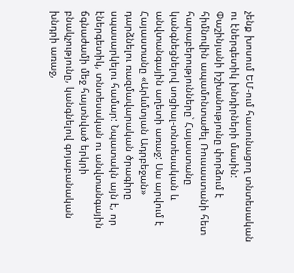չենք խոսում ԵՄ-ում հասունացող տնտեսական ու էներգետիկ խնդիրների մասին:
Փաշինյանի իշխանությունը փորձում է հիմնովին ապամոնտաժել Ռուսաստանի հետ հարաբերությունները՝ Հայաստանը կանգնեցնելով սոցիալ-տնտեսական և անվտանգային աղետի առաջ: Սա արվում է Հայաստանը «Արևմտյան Ադրբեջան» դարձնելու ռազմավարական ծրագիրը սպասարկելու համար: Նպատակն այն է, որ էներգետիկ, տնտեսական ու անվտանգային ճգնաժամի մեջ հայտնված երկրի բնակչությունը, կանգնելով գոյաբանական խնդրի առաջ,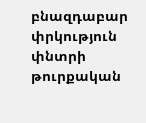բնազդաբար փրկություն փնտրի թուրքական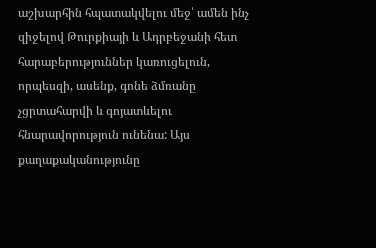աշխարհին հպատակվելու մեջ՝ ամեն ինչ զիջելով Թուրքիայի և Ադրբեջանի հետ հարաբերություններ կառուցելուն, որպեսզի, ասենք, գոնե ձմռանը չցրտահարվի և գոյատևելու հնարավորություն ունենա: Այս քաղաքականությունը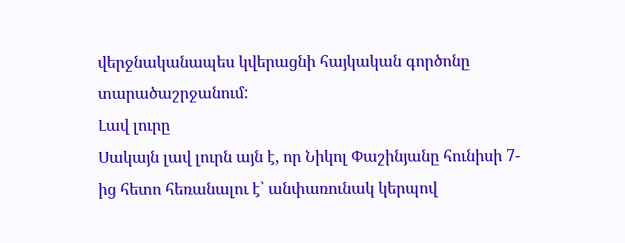վերջնականապես կվերացնի հայկական գործոնը տարածաշրջանում:
Լավ լուրը
Սակայն լավ լուրն այն է, որ Նիկոլ Փաշինյանը հունիսի 7-ից հետո հեռանալու է՝ անփառունակ կերպով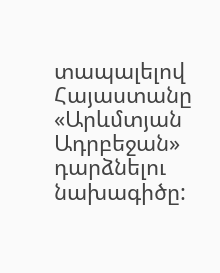տապալելով Հայաստանը «Արևմտյան Ադրբեջան» դարձնելու նախագիծը: